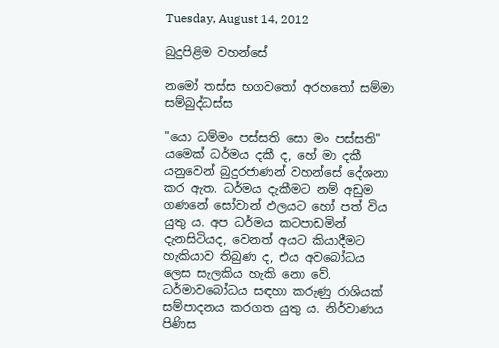Tuesday, August 14, 2012

බුදුපිළිම වහන්සේ

නමෝ තස්ස භගවතෝ අරහතෝ සම්මා සම්බුද්ධස්ස

"යො ධම්මං පස්සති සො මං පස්සති"  යමෙක් ධර්මය දකී ද, හේ මා දකී යනුවෙන් බුදුරජාණන් වහන්සේ දේශනා කර ඇත. ධර්මය දැකීමට නම් අඩුම ගණනේ සෝවාන් ඵලයට හෝ පත් විය යුතු ය. අප ධර්මය කටපාඩමින් දැනසිටියද, වෙනත් අයට කියාදීමට හැකියාව තිබුණ ද, එය අවබෝධය ලෙස සැලකිය හැකි නො වේ. ධර්මාවබෝධය සඳහා කරුණු රාශියක් සම්පාදනය කරගත යුතු ය. නිර්වාණය පිණිස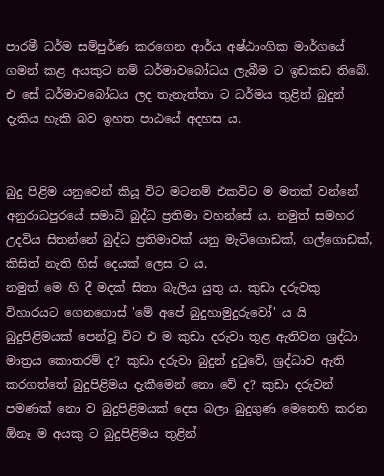පාරමී ධර්ම සම්පුර්ණ කරගෙන ආර්ය අෂ්ඨාංගික මාර්ගයේ ගමන් කළ අයකුට නම් ධර්මාවබෝධය ලැබීම ට ඉඩකඩ තිබේ. එ සේ ධර්මාවබෝධය ලද තැනැත්තා ට ධර්මය තුළින් බුදුන් දැකිය හැකි බව ඉහත පාඨයේ අදහස ය.


බුදු පිළිම යනුවෙන් කියූ විට මටනම් එකවිට ම මතක් වන්නේ අනුරාධපුරයේ සමාධි බුද්ධ ප්‍රතිමා වහන්සේ ය. නමුත් සමහර උදවිය සිතන්නේ බුද්ධ ප්‍රතිමාවක් යනු මැටිගොඩක්, ගල්ගොඩක්, කිසිත් නැති හිස් දෙයක් ලෙස ට ය.
නමුත් මෙ හි දී මදක් සිතා බැලිය යුතු ය. කුඩා දරුවකු විහාරයට ගෙනගොස් 'මේ අපේ බුදුහාමුදුරුවෝ' ය යි බුදුපිළිමයක් පෙන්වූ විට එ ම කුඩා දරුවා තුළ ඇතිවන ශ්‍රද්ධා මාත්‍රය කොතරම් ද? කුඩා දරුවා බුදුන් දුටුවේ, ශ්‍රද්ධාව ඇති කරගත්තේ බුදුපිළිමය දැකීමෙන් නො වේ ද? කුඩා දරුවන් පමණක් නො ව බුදුපිළිමයක් දෙස බලා බුදුගුණ මෙනෙහි කරන ඕනෑ ම අයකු ට බුදුපිළිමය තුළින්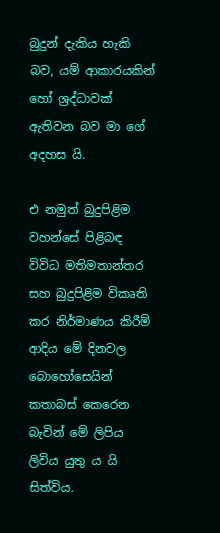බුදුන් දැකිය හැකි බව, යම් ආකාරයකින් හෝ ශ්‍රද්ධාවක් ඇතිවන බව මා ගේ අදහස යි.

එ නමුත් බුදුපිළිම වහන්සේ පිළිබඳ විවිධ මතිමතාන්තර සහ බුදුපිළිම විකෘති කර නිර්මාණය කිරීම් ආදිය මේ දිනවල බොහෝසෙයින් කතාබස් කෙරෙන බැවින් මේ ලිපිය ලිවිය යුතු ය යි සිත්විය.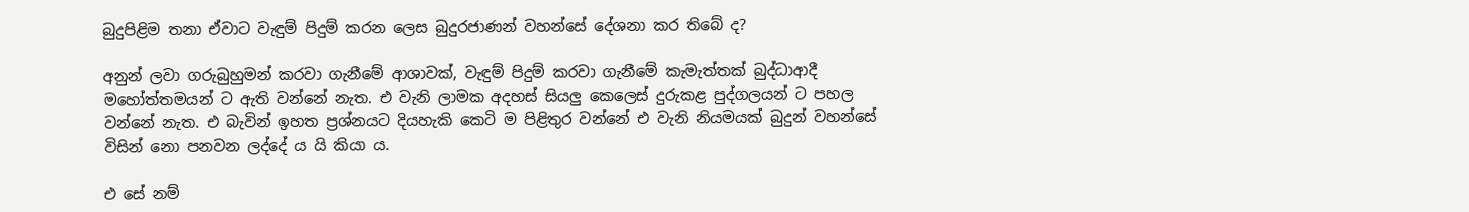බුදුපිළිම තනා ඒවාට වැඳුම් පිදුම් කරන ලෙස බුදුරජාණන් වහන්සේ දේශනා කර තිබේ ද?

අනුන් ලවා ගරුබුහුමන් කරවා ගැනීමේ ආශාවක්, වැඳුම් පිදුම් කරවා ගැනීමේ කැමැත්තක් බුද්ධාආදී මහෝත්තමයන් ට ඇති වන්නේ නැත. එ වැනි ලාමක අදහස් සියලු කෙලෙස් දුරුකළ පුද්ගලයන් ට පහල වන්නේ නැත. එ බැවින් ඉහත ප්‍රශ්නයට දියහැකි කෙටි ම පිළිතුර වන්නේ එ වැනි නියමයක් බුදුන් වහන්සේ විසින් නො පනවන ලද්දේ ය යි කියා ය.

එ සේ නම්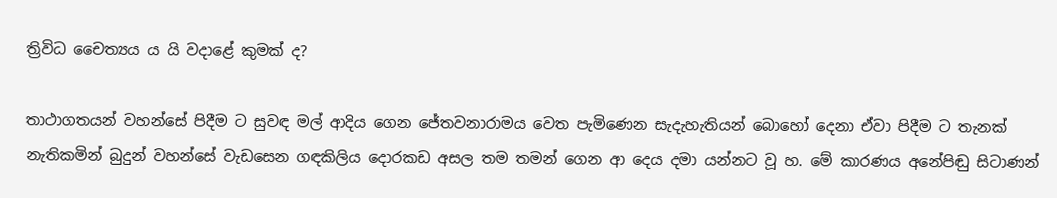ත්‍රිවිධ චෛත්‍යය ය යි වදාළේ කුමක් ද?

තාථාගතයන් වහන්සේ පිදීම ට සුවඳ මල් ආදිය ගෙන ජේතවනාරාමය වෙත පැමිණෙන සැදැහැතියන් බොහෝ දෙනා ඒවා පිදීම ට තැනක් නැතිකමින් බුදුන් වහන්සේ වැඩසෙන ගඳකිලිය දොරකඩ අසල තම තමන් ගෙන ආ දෙය දමා යන්නට වූ හ. මේ කාරණය අනේපිඬු සිටාණන්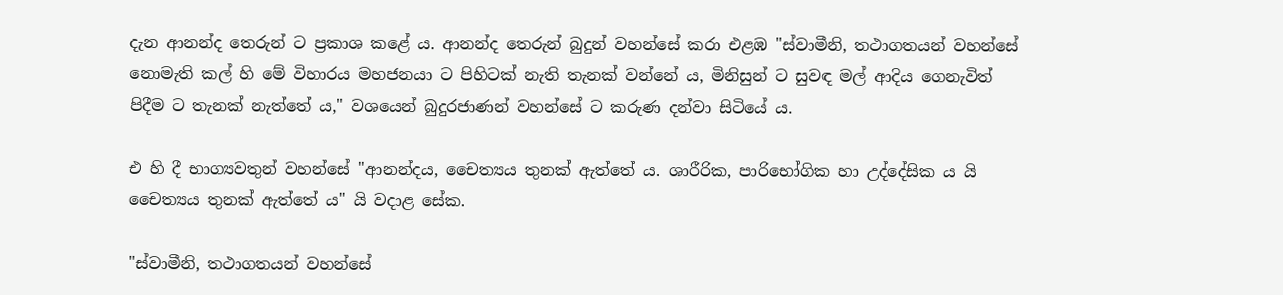දැන ආනන්ද තෙරුන් ට ප්‍රකාශ කළේ ය. ආනන්ද තෙරුන් බුදුන් වහන්සේ කරා එළඹ "ස්වාමීනි, තථාගතයන් වහන්සේ නොමැති කල් හි මේ විහාරය මහජනයා ට පිහිටක් නැති තැනක් වන්නේ ය, මිනිසුන් ට සුවඳ මල් ආදිය ගෙනැවිත් පිදීම ට තැනක් නැත්තේ ය," වශයෙන් බුදුරජාණන් වහන්සේ ට කරුණ දන්වා සිටියේ ය.

එ හි දී භාග්‍යවතුන් වහන්සේ "ආනන්දය, චෛත්‍යය තුනක් ඇත්තේ ය. ශාරීරික, පාරිභෝගික හා උද්දේසික ය යි චෛත්‍යය තුනක් ඇත්තේ ය" යි වදාළ සේක.

"ස්වාමීනි, තථාගතයන් වහන්සේ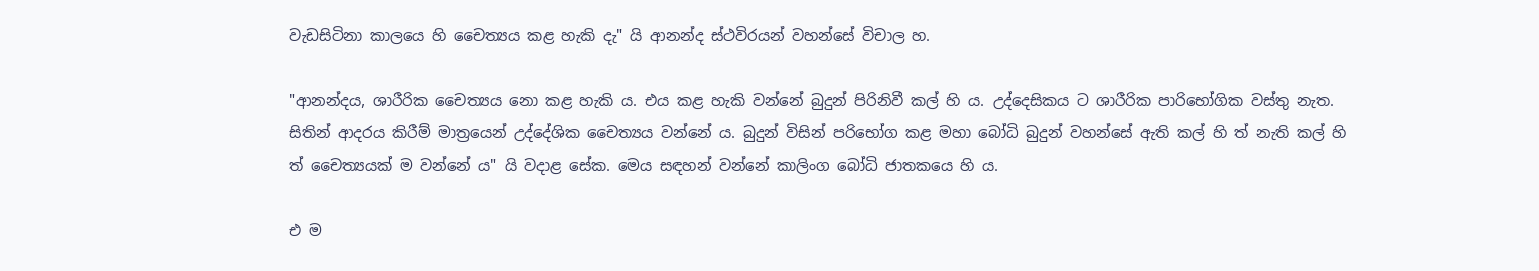වැඩසිටිනා කාලයෙ හි චෛත්‍යය කළ හැකි දැ" යි ආනන්ද ස්ථවිරයන් වහන්සේ විචාල හ.

"ආනන්දය, ශාරීරික චෛත්‍යය නො කළ හැකි ය. එය කළ හැකි වන්නේ බුදුන් පිරිනිවී කල් හි ය. උද්දෙසිකය ට ශාරීරික පාරිභෝගික වස්තු නැත. සිතින් ආදරය කිරීම් මාත්‍රයෙන් උද්දේශික චෛත්‍යය වන්නේ ය. බුදුන් විසින් පරිභෝග කළ මහා බෝධි බුදුන් වහන්සේ ඇති කල් හි ත් නැති කල් හි ත් චෛත්‍යයක් ම වන්නේ ය" යි වදාළ සේක. මෙය සඳහන් වන්නේ කාලිංග බෝධි ජාතකයෙ හි ය.

එ ම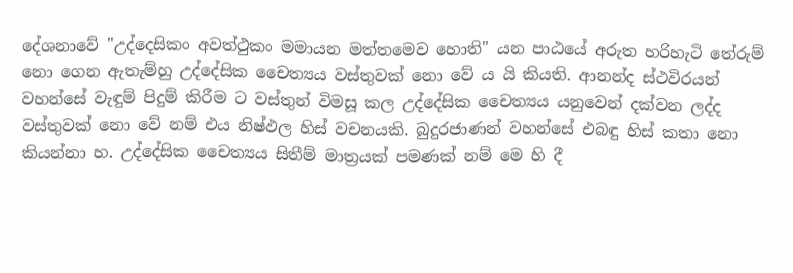දේශනාවේ "උද්දෙසිකං අවත්ථුකං මමායන මත්තමෙව හොති" යන පාඨයේ අරුත හරිහැටි තේරුම් නො ගෙන ඇතැම්හු උද්දේසික චෛත්‍යය වස්තුවක් නො වේ ය යි කියති. ආනන්ද ස්ථවිරයන් වහන්සේ වැඳුම් පිදුම් කිරීම ට වස්තුන් විමසූ කල උද්දේසික චෛත්‍යය යනුවෙන් දක්වන ලද්ද වස්තුවක් නො වේ නම් එය නිෂ්ඵල හිස් වචනයකි. බුදුරජාණන් වහන්සේ එබඳු හිස් කතා නො කියන්නා හ. උද්දේසික චෛත්‍යය සිතීම් මාත්‍රයක් පමණක් නම් මෙ හි දී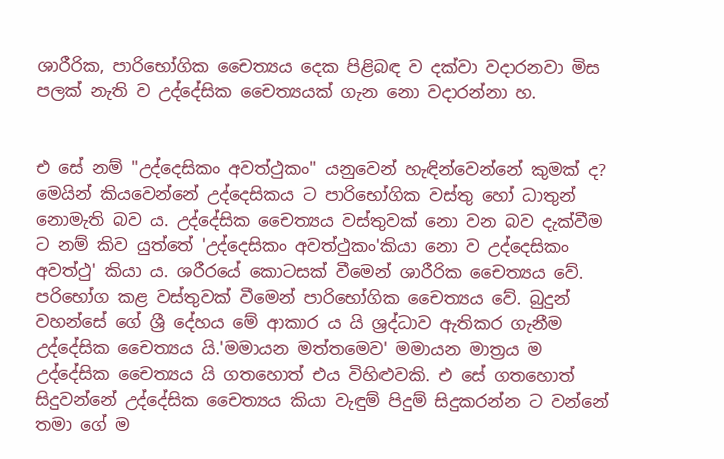ශාරීරික, පාරිභෝගික චෛත්‍යය දෙක පිළිබඳ ව දක්වා වදාරනවා මිස පලක් නැති ව උද්දේසික චෛත්‍යයක් ගැන නො වදාරන්නා හ.


එ සේ නම් "උද්දෙසිකං අවත්ථුකං" යනුවෙන් හැඳින්වෙන්නේ කුමක් ද? මෙයින් කියවෙන්නේ උද්දෙසිකය ට පාරිභෝගික වස්තු හෝ ධාතුන් නොමැති බව ය. උද්දේසික චෛත්‍යය වස්තුවක් නො වන බව දැක්වීම ට නම් කිව යුත්තේ 'උද්දෙසිකං අවත්ථුකං'කියා නො ව උද්දෙසිකං අවත්ථු' කියා ය. ශරීරයේ කොටසක් වීමෙන් ශාරීරික චෛත්‍යය වේ. පරිභෝග කළ වස්තුවක් වීමෙන් පාරිභෝගික චෛත්‍යය වේ. බුදුන් වහන්සේ ගේ ශ්‍රී දේහය මේ ආකාර ය යි ශ්‍රද්ධාව ඇතිකර ගැනීම උද්දේසික චෛත්‍යය යි.'මමායන මත්තමෙව' මමායන මාත්‍රය ම උද්දේසික චෛත්‍යය යි ගතහොත් එය විහිළුවකි. එ සේ ගතහොත් සිදුවන්නේ උද්දේසික චෛත්‍යය කියා වැඳුම් පිදුම් සිදුකරන්න ට වන්නේ තමා ගේ ම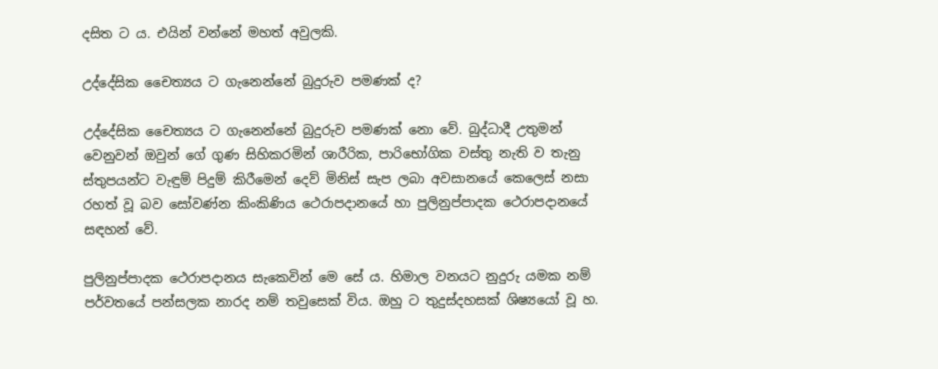දසිත ට ය. එයින් වන්නේ මහත් අවුලකි.

උද්දේසික චෛත්‍යය ට ගැනෙන්නේ බුදුරුව පමණක් ද?

උද්දේසික චෛත්‍යය ට ගැනෙන්නේ බුදුරුව පමණක් නො වේ. බුද්ධාදී උතුමන් වෙනුවන් ඔවුන් ගේ ගුණ සිහිකරමින් ශාරීරික, පාරිභෝගික වස්තු නැති ව තැනු ස්තුපයන්ට වැඳුම් පිදුම් කිරීමෙන් දෙව් මිනිස් සැප ලබා අවසානයේ කෙලෙස් නසා රහත් වූ බව සෝවණ්න කිංකිණිය ථෙරාපදානයේ හා පුලිනුප්පාදක ථෙරාපදානයේ සඳහන් වේ.

පුලිනුප්පාදක ථෙරාපදානය සැකෙවින් මෙ සේ ය. හිමාල වනයට නුදුරු යමක නම් පර්වතයේ පන්සලක නාරද නම් තවුසෙක් විය. ඔහු ට තුදුස්දහසක් ශිෂ්‍යයෝ වූ හ.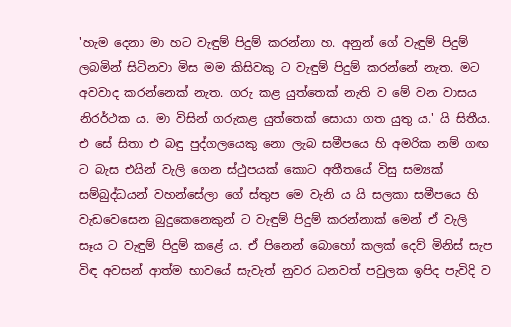'හැම දෙනා මා හට වැඳුම් පිදුම් කරන්නා හ. අනුන් ගේ වැඳුම් පිදුම් ලබමින් සිටිනවා මිස මම කිසිවකු ට වැඳුම් පිදුම් කරන්නේ නැත. මට අවවාද කරන්නෙක් නැත. ගරු කළ යුත්තෙක් නැති ව මේ වන වාසය නිරර්ථක ය. මා විසින් ගරුකළ යුත්තෙක් සොයා ගත යුතු ය.' යි සිතීය. එ සේ සිතා එ බඳු පුද්ගලයෙකු නො ලැබ සමීපයෙ හි අමරික නම් ගඟ ට බැස එයින් වැලි ගෙන ස්ථුපයක් කොට අතීතයේ විසු සම්‍යක් සම්බුද්ධයන් වහන්සේලා ගේ ස්තුප මෙ වැනි ය යි සලකා සමීපයෙ හි වැඩවෙසෙන බුදුකෙනෙකුන් ට වැඳුම් පිදුම් කරන්නාක් මෙන් ඒ වැලි සෑය ට වැඳුම් පිදුම් කළේ ය. ඒ පිනෙන් බොහෝ කලක් දෙව් මිනිස් සැප විඳ අවසන් ආත්ම භාවයේ සැවැත් නුවර ධනවත් පවුලක ඉපිද පැවිදි ව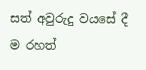සත් අවුරුදු වයසේ දී ම රහත්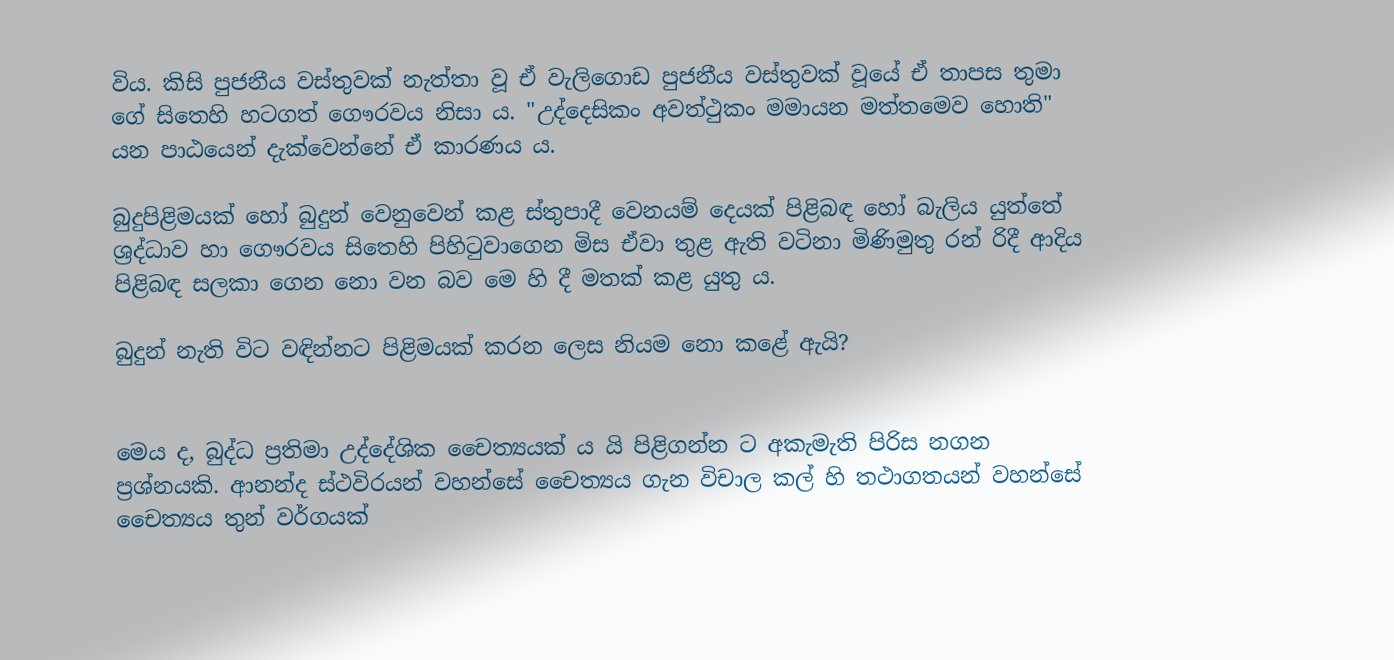විය. කිසි පුජනීය වස්තුවක් නැත්තා වූ ඒ වැලිගොඩ පුජනීය වස්තුවක් වූයේ ඒ තාපස තුමා ගේ සිතෙහි හටගත් ගෞරවය නිසා ය. "උද්දෙසිකං අවත්ථුකං මමායන මත්තමෙව හොති" යන පාඨයෙන් දැක්වෙන්නේ ඒ කාරණය ය.

බුදුපිළිමයක් හෝ බුදුන් වෙනුවෙන් කළ ස්තුපාදී වෙනයම් දෙයක් පිළිබඳ හෝ බැලිය යුත්තේ ශ්‍රද්ධාව හා ගෞරවය සිතෙහි පිහිටුවාගෙන මිස ඒවා තුළ ඇති වටිනා මිණිමුතු රන් රිදී ආදිය පිළිබඳ සලකා ගෙන නො වන බව මෙ හි දී මතක් කළ යුතු ය.

බුදුන් නැති විට වඳින්නට පිළිමයක් කරන ලෙස නියම නො කළේ ඇයි?


මෙය ද, බුද්ධ ප්‍රතිමා උද්දේශික චෛත්‍යයක් ය යි පිළිගන්න ට අකැමැති පිරිස නගන ප්‍රශ්නයකි. ආනන්ද ස්ථවිරයන් වහන්සේ චෛත්‍යය ගැන විචාල කල් හි තථාගතයන් වහන්සේ චෛත්‍යය තුන් වර්ගයක්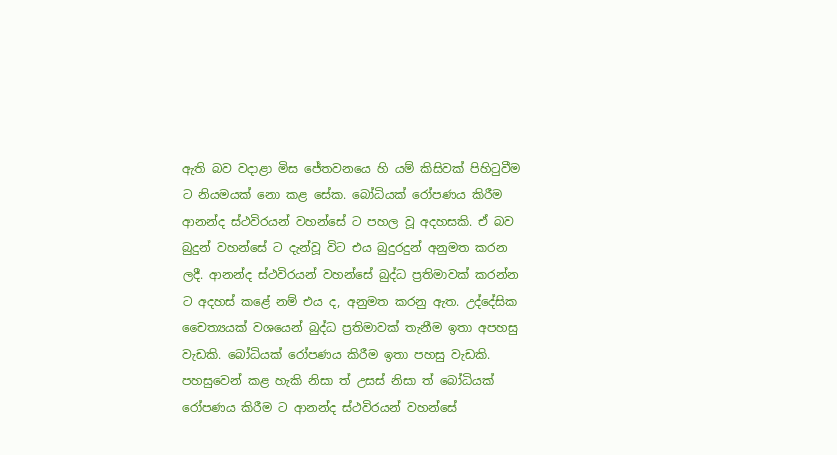ඇති බව වදාළා මිස ජේතවනයෙ හි යම් කිසිවක් පිහිටුවීම ට නියමයක් නො කළ සේක. බෝධියක් රෝපණය කිරීම ආනන්ද ස්ථවිරයන් වහන්සේ ට පහල වූ අදහසකි. ඒ බව බුදුන් වහන්සේ ට දැන්වූ විට එය බුදුරදුන් අනුමත කරන ලදී. ආනන්ද ස්ථවිරයන් වහන්සේ බුද්ධ ප්‍රතිමාවක් කරන්න ට අදහස් කළේ නම් එය ද, අනුමත කරනු ඇත. උද්දේසික චෛත්‍යයක් වශයෙන් බුද්ධ ප්‍රතිමාවක් තැනීම ඉතා අපහසු වැඩකි. බෝධියක් රෝපණය කිරීම ඉතා පහසු වැඩකි. පහසුවෙන් කළ හැකි නිසා ත් උසස් නිසා ත් බෝධියක් රෝපණය කිරීම ට ආනන්ද ස්ථවිරයන් වහන්සේ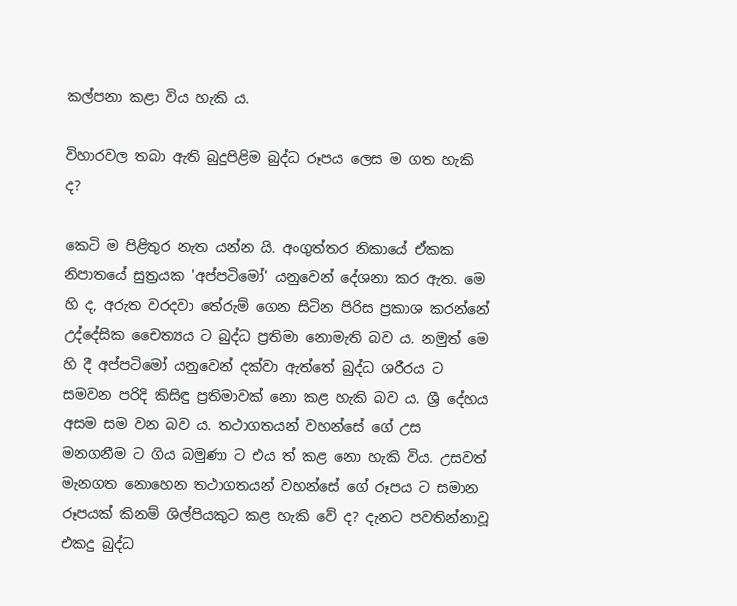කල්පනා කළා විය හැකි ය.

විහාරවල තබා ඇති බුදුපිළිම බුද්ධ රූපය ලෙස ම ගත හැකි ද?

කෙටි ම පිළිතුර නැත යන්න යි. අංගුත්තර නිකායේ ඒකක නිපාතයේ සුත්‍රයක 'අප්පටිමෝ' යනුවෙන් දේශනා කර ඇත. මෙ හි ද, අරුත වරදවා තේරුම් ගෙන සිටින පිරිස ප්‍රකාශ කරන්නේ උද්දේසික චෛත්‍යය ට බුද්ධ ප්‍රතිමා නොමැති බව ය. නමුත් මෙ හි දී අප්පටිමෝ යනුවෙන් දක්වා ඇත්තේ බුද්ධ ශරීරය ට සමවන පරිදි කිසිඳු ප්‍රතිමාවක් නො කළ හැකි බව ය. ශ්‍රී දේහය අසම සම වන බව ය. තථාගතයන් වහන්සේ ගේ උස මනගනීම ට ගිය බමුණා ට එය ත් කළ නො හැකි විය. උසවත් මැනගත නොහෙන තථාගතයන් වහන්සේ ගේ රූපය ට සමාන රූපයක් කිනම් ශිල්පියකුට කළ හැකි වේ ද? දැනට පවතින්නාවූ එකදු බුද්ධ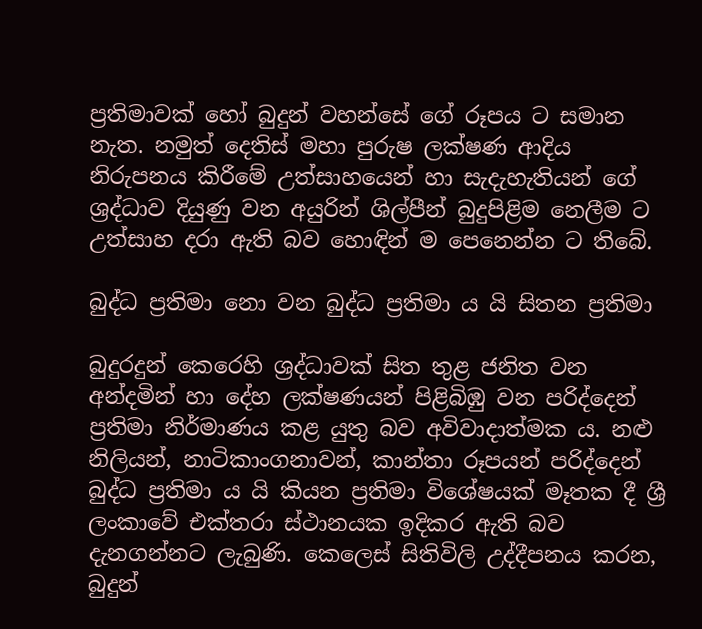ප්‍රතිමාවක් හෝ බුදුන් වහන්සේ ගේ රූපය ට සමාන නැත. නමුත් දෙතිස් මහා පුරුෂ ලක්ෂණ ආදිය නිරුපනය කිරීමේ උත්සාහයෙන් හා සැදැහැතියන් ගේ ශ්‍රද්ධාව දියුණු වන අයුරින් ශිල්පීන් බුදුපිළිම නෙලීම ට උත්සාහ දරා ඇති බව හොඳින් ම පෙනෙන්න ට තිබේ.

බුද්ධ ප්‍රතිමා නො වන බුද්ධ ප්‍රතිමා ය යි සිතන ප්‍රතිමා

බුදුරදුන් කෙරෙහි ශ්‍රද්ධාවක් සිත තුළ ජනිත වන අන්දමින් හා දේහ ලක්ෂණයන් පිළිබිඹු වන පරිද්දෙන් ප්‍රතිමා නිර්මාණය කළ යුතු බව අවිවාදාත්මක ය. නළු නිලියන්, නාටිකාංගනාවන්, කාන්තා රූපයන් පරිද්දෙන් බුද්ධ ප්‍රතිමා ය යි කියන ප්‍රතිමා විශේෂයක් මෑතක දී ශ්‍රී ලංකාවේ එක්තරා ස්ථානයක ඉදිකර ඇති බව දැනගන්නට ලැබුණි. කෙලෙස් සිතිවිලි උද්දීපනය කරන, බුදුන්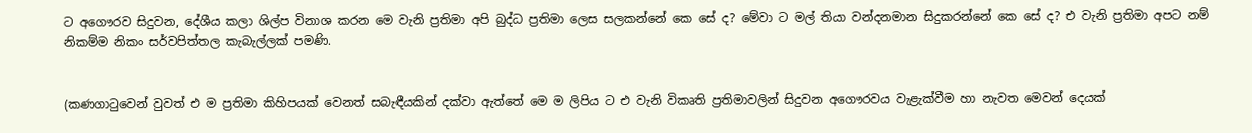ට අගෞරව සිදුවන, දේශීය කලා ශිල්ප විනාශ කරන මෙ වැනි ප්‍රතිමා අපි බුද්ධ ප්‍රතිමා ලෙස සලකන්නේ කෙ සේ ද? මේවා ට මල් තියා වන්දනමාන සිදුකරන්නේ කෙ සේ ද? එ වැනි ප්‍රතිමා අපට නම් නිකම්ම නිකං සර්වපිත්තල කැබැල්ලක් පමණි.


(කණගාටුවෙන් වුවත් එ ම ප්‍රතිමා කිහිපයක් වෙනත් සබැඳීයකින් දක්වා ඇත්තේ මෙ ම ලිපිය ට එ වැනි විකෘති ප්‍රතිමාවලින් සිදුවන අගෞරවය වැළැක්වීම හා නැවත මෙවන් දෙයක්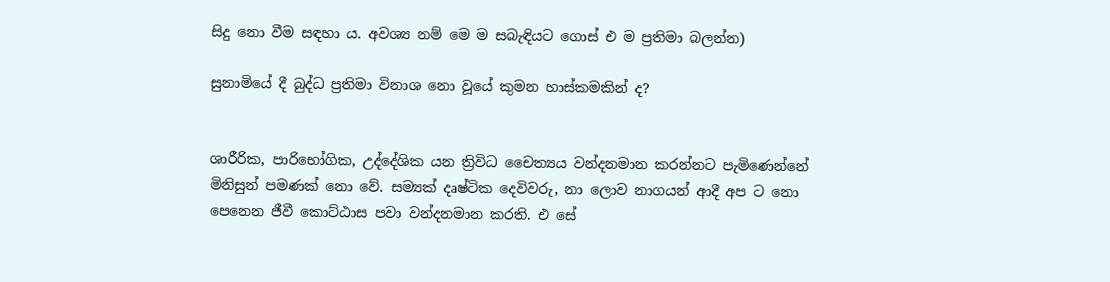සිදු නො වීම සඳහා ය. අවශ්‍ය නම් මෙ ම සබැඳියට ගොස් එ ම ප්‍රතිමා බලන්න)

සුනාමියේ දී බුද්ධ ප්‍රතිමා විනාශ නො වූයේ කුමන හාස්කමකින් ද?


ශාරීරික, පාරිභෝගික, උද්දේශික යන ත්‍රිවිධ චෛත්‍යය වන්දනමාන කරන්නට පැමිණෙන්නේ මිනිසුන් පමණක් නො වේ. සම්‍යක් දෘෂ්ටික දෙවිවරු, නා ලොව නාගයන් ආදී අප ට නො පෙනෙන ජීවී කොට්ඨාස පවා වන්දනමාන කරති. එ සේ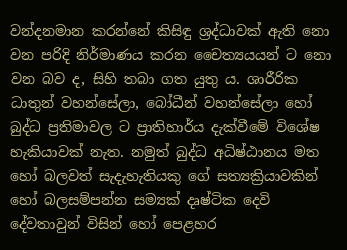වන්දනමාන කරන්නේ කිසිඳු ශ්‍රද්ධාවක් ඇති නො වන පරිදි නිර්මාණය කරන චෛත්‍යයයන් ට නො වන බව ද, සිහි තබා ගත යුතු ය. ශාරීරික ධාතුන් වහන්සේලා, බෝධීන් වහන්සේලා හෝ බුද්ධ ප්‍රතිමාවල ට ප්‍රාතිහාර්ය දැක්වීමේ විශේෂ හැකියාවක් නැත. නමුත් බුද්ධ අධිෂ්ඨානය මත හෝ බලවත් සැදැහැතියකු ගේ සත්‍යක්‍රියාවකින් හෝ බලසම්පන්න සම්‍යක් දෘෂ්ටික දෙවි දේවතාවුන් විසින් හෝ පෙළහර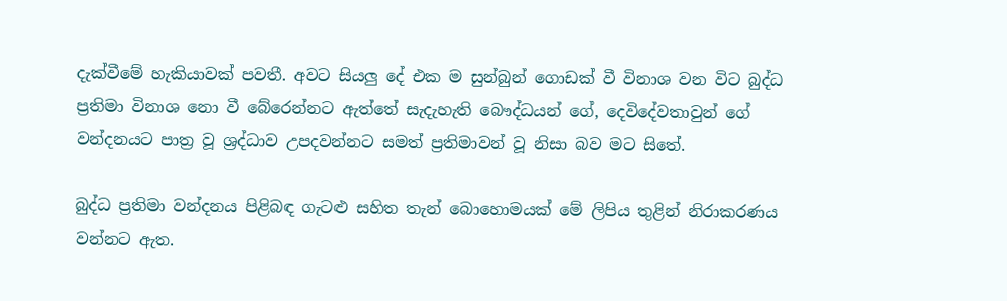දැක්වීමේ හැකියාවක් පවතී. අවට සියලු දේ එක ම සුන්බුන් ගොඩක් වී විනාශ වන විට බුද්ධ ප්‍රතිමා විනාශ නො වී බේරෙන්නට ඇත්තේ සැදැහැති බෞද්ධයන් ගේ, දෙවිදේවතාවුන් ගේ වන්දනයට පාත්‍ර වූ ශ්‍රද්ධාව උපදවන්නට සමත් ප්‍රතිමාවන් වූ නිසා බව මට සිතේ.

බුද්ධ ප්‍රතිමා වන්දනය පිළිබඳ ගැටළු සහිත තැන් බොහොමයක් මේ ලිපිය තුළින් නිරාකරණය වන්නට ඇත.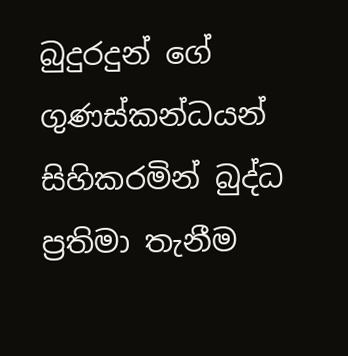බුදුරදුන් ගේ ගුණස්කන්ධයන් සිහිකරමින් බුද්ධ ප්‍රතිමා තැනීම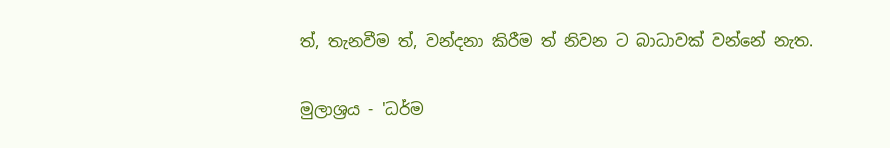ත්, තැනවීම ත්, වන්දනා කිරීම ත් නිවන ට බාධාවක් වන්නේ නැත.

මුලාශ්‍රය - 'ධර්ම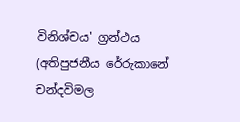විනිශ්චය' ග්‍රන්ථය (අතිපුජනීය රේරුකානේ චන්දවිමල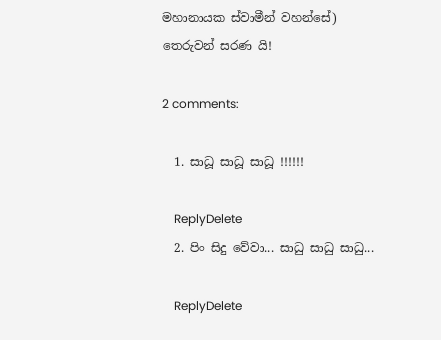මහානායක ස්වාමීන් වහන්සේ)
තෙරුවන් සරණ යි!

2 comments:

  1. සාධූ සාධූ සාධූ !!!!!!

    ReplyDelete
  2. පිං සිදු වේවා... සාධු සාධු සාධු...

    ReplyDelete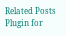Related Posts Plugin for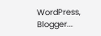WordPress, Blogger...